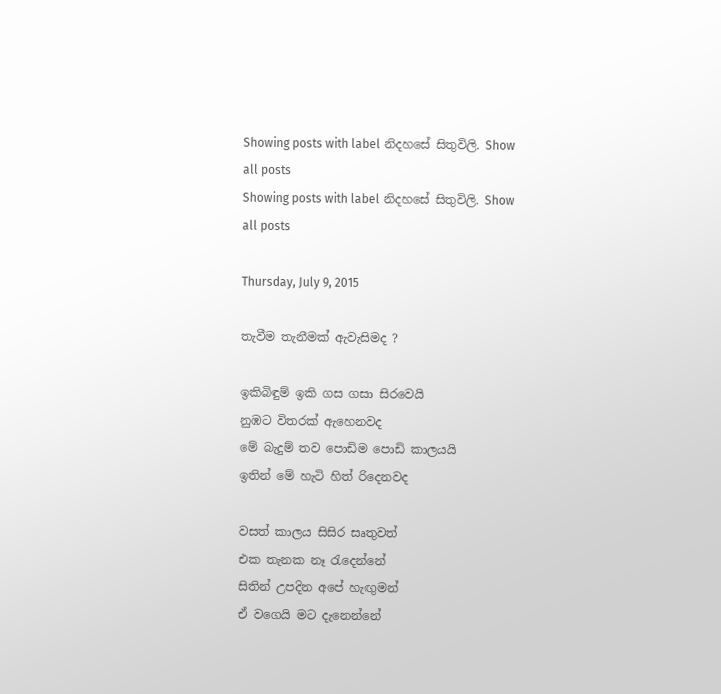Showing posts with label නිදහසේ සිතුවිලි. Show all posts
Showing posts with label නිදහසේ සිතුවිලි. Show all posts

Thursday, July 9, 2015

තැවීම තැනීමක් ඇවැසිමද ?

ඉකිබිඳුම් ඉකි ගස ගසා සිරවෙයි
නුඹට විතරක් ඇහෙනවද
මේ බැදුම් තව පොඩිම පොඩි කාලයයි
ඉතින් මේ හැටි හිත් රිදෙනවද

වසත් කාලය සිසිර සෘතුවත්
එක තැනක නෑ රැදෙන්නේ
සිතින් උපදින අපේ හැඟුමන්
ඒ වගෙයි මට දැනෙන්නේ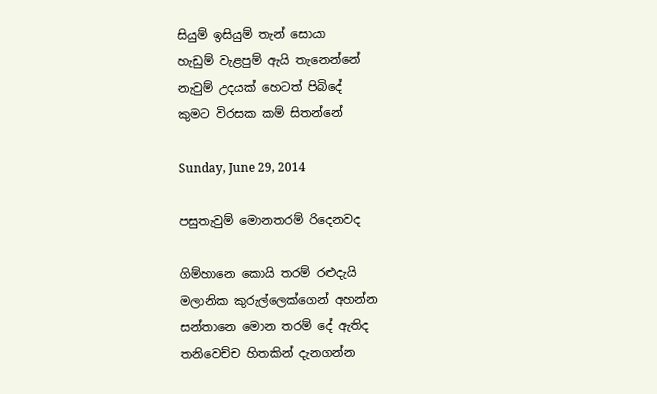සියුම් ඉසියුම් තැන් සොයා
හැඩුම් වැළපුම් ඇයි තැනෙන්නේ
නැවුම් උදයක් හෙටත් පිබිදේ
කුමට විරසක කම් සිතන්නේ

Sunday, June 29, 2014

පසුතැවුම් මොනතරම් රිදෙනවද

ගිම්හානෙ කොයි තරම් රළුදැයි
මලානික කුරුල්ලෙක්ගෙන් අහන්න
සන්තානෙ මොන තරම් දේ ඇතිද
තනිවෙච්ච හිතකින් දැනගන්න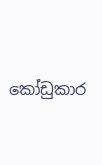කෝඩුකාර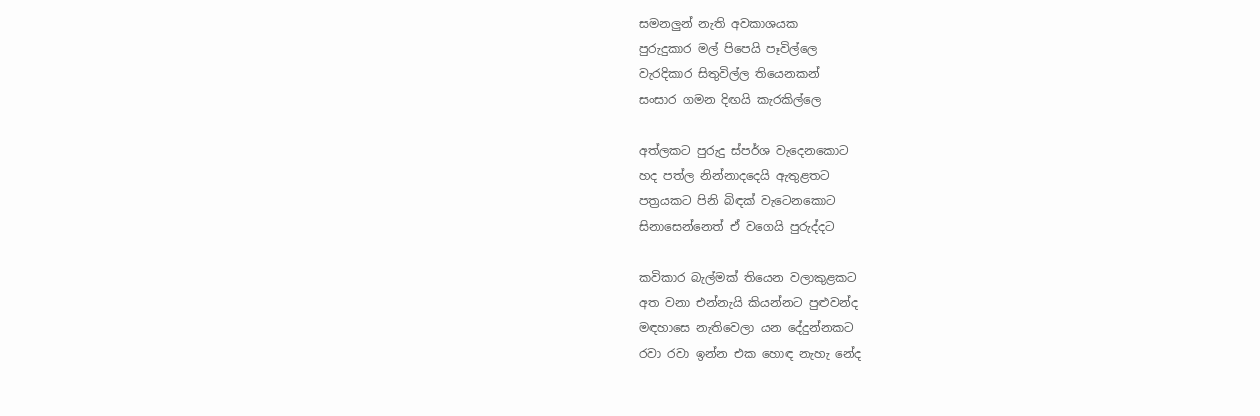සමනලුන් නැති අවකාශයක
පුරුදුකාර මල් පිපෙයි පෑවිල්ලෙ
වැරදිකාර සිතුවිල්ල තියෙනකන්
සංසාර ගමන දිඟයි කැරකිල්ලෙ

අත්ලකට පුරුදු ස්පර්ශ වැදෙනකොට
හද පත්ල නින්නාදදෙයි ඇතුළතට
පත්‍රයකට පිනි බිඳක් වැටෙනකොට
සිනාසෙන්නෙත් ඒ වගෙයි පුරුද්දට

කවිකාර බැල්මක් තියෙන වලාකුළකට
අත වනා එන්නැයි කියන්නට පුළුවන්ද
මඳහාසෙ නැතිවෙලා යන දේදුන්නකට
රවා රවා ඉන්න එක හොඳ නැහැ නේද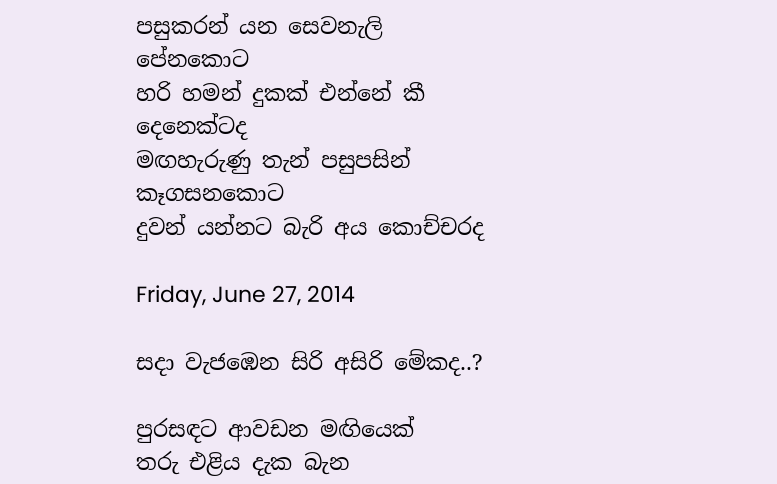පසුකරන් යන සෙවනැලි පේනකොට
හරි හමන් දුකක් එන්නේ කී දෙනෙක්ටද
මඟහැරුණු තැන් පසුපසින් කෑගසනකොට
දුවන් යන්නට බැරි අය කොච්චරද

Friday, June 27, 2014

සදා වැජඹෙන සිරි අසිරි මේකද..?

පුරසඳට ආවඩන මඟියෙක්
තරු එළිය දැක බැන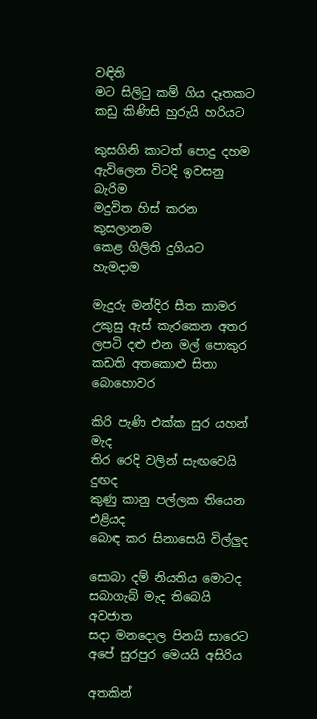වඳිති
මට සිලිටු කම් ගිය දෑතකට
කඩු කිණිසි හුරුයි හරියට

කුසගිනි කාටත් පොදු දහම
ඇවිලෙන විටදි ඉවසනු බැරිම
මදුවිත හිස් කරන කුසලානම
කෙළ ගිලිති දුගියට හැමදාම

මැදුරු මන්දිර සීත කාමර
උකුසු ඇස් කැරකෙන අතර
ලපටි දළු එන මල් පොකුර
කඩති අතකොළු සිතා බොහොවර

කිරි පැණි එක්ක සුර යහන් මැද
තිර රෙදි වලින් සැඟවෙයි දුඟද
කුණු කානු පල්ලක තියෙන එළියද
බොඳ කර සිනාසෙයි විල්ලුද

සොබා දම් නියතිය මොටද
සබාගැබ් මැද තිබෙයි අවජාත
සදා මනදොල පිනයි සාරෙට
අපේ සුරපුර මෙයයි අසිරිය

අතකින්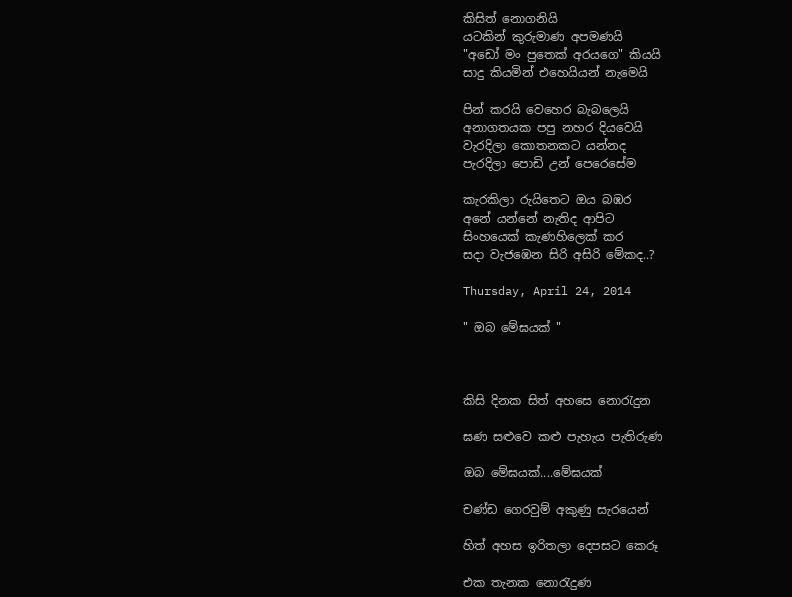කිසිත් නොගනියි
යටකින් කුරුමාණ අපමණයි
"අඩෝ මං පුතෙක් අරයගෙ" කියයි
සාදු කියමින් එහෙයියන් නැමෙයි

පින් කරයි වෙහෙර බැබලෙයි
අනාගතයක පපු නහර දියවෙයි
වැරදිලා කොතනකට යන්නද
පැරදිලා පොඩි උන් පෙරෙසේම

කැරකිලා රුයිතෙට ඔය බඹර
අනේ යන්නේ නැතිද ආපිට
සිංහයෙක් කැණහිලෙක් කර
සදා වැජඹෙන සිරි අසිරි මේකද..?

Thursday, April 24, 2014

" ඔබ මේඝයක් "



කිසි දිනක සිත් අහසෙ නොරැදුන

ඝණ සළුවෙ කළු පැහැය පැතිරුණ

ඔබ මේඝයක්....මේඝයක්

චණ්ඩ ගෙරවුම් අකුණු සැරයෙන්

හිත් අහස ඉරිතලා දෙපසට කෙරූ

එක තැනක නොරැදුණ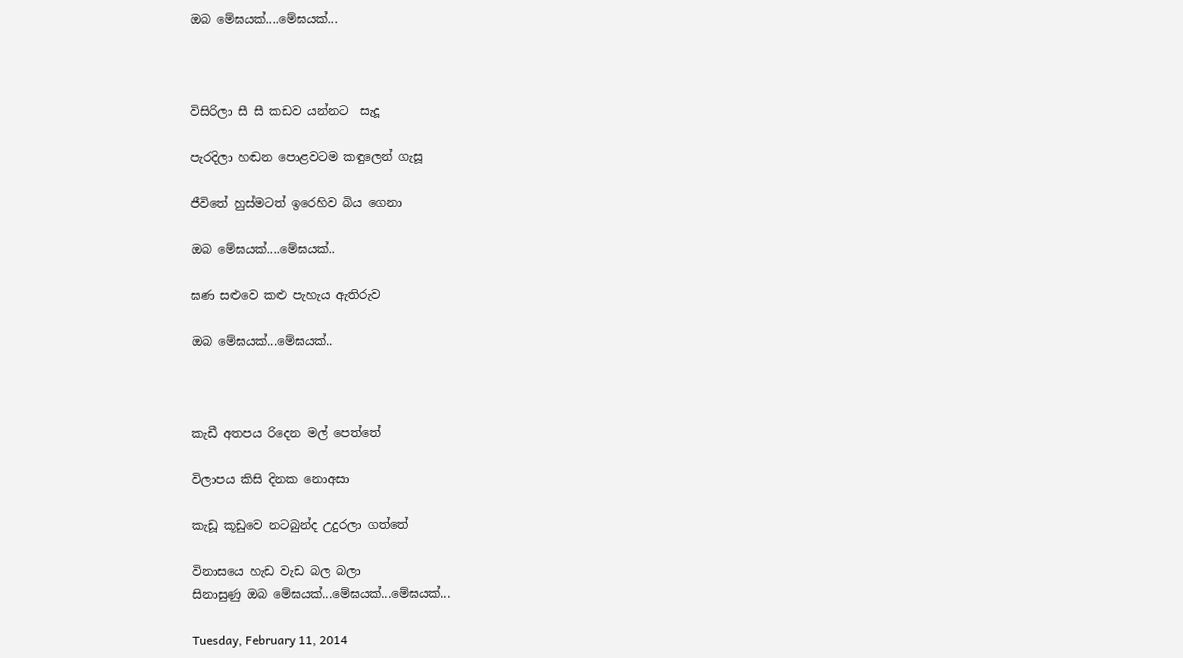ඔබ මේඝයක්....මේඝයක්...



විසිරිලා සී සී කඩව යන්නට  සැදූ

පැරදිලා හඬන පොළවටම කඳුලෙන් ගැසූ

ජීවිතේ හුස්මටත් ඉරෙහිව බිය ගෙනා

ඔබ මේඝයක්....මේඝයක්..

ඝණ සළුවෙ කළු පැහැය ඇතිරුව

ඔබ මේඝයක්...මේඝයක්..



කැඩී අතපය රිදෙන මල් පෙත්තේ

විලාපය කිසි දිනක නොඅසා

කැඩූ කූඩුවෙ නටබුන්ද උදුරලා ගත්තේ

විනාසයෙ හැඩ වැඩ බල බලා
සිනාසුණු ඔබ මේඝයක්...මේඝයක්...මේඝයක්...

Tuesday, February 11, 2014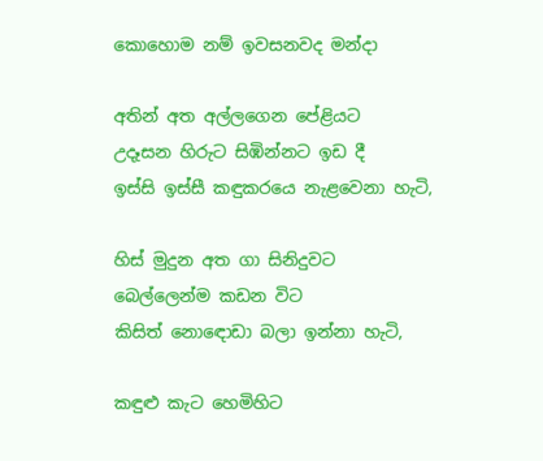කොහොම නම් ඉවසනවද මන්දා

අතින් අත අල්ලගෙන පේළිය‍ට
උදෑසන හිරුට සිඹින්නට ඉඩ දී
ඉස්සි ඉස්සී කඳුකරයෙ නැළවෙනා හැටි,

හිස් මුදුන අත ගා සිනිදුවට
බෙල්ලෙන්ම කඩන විට
කිසිත් නොඳොඩා බලා ඉන්නා හැටි,

කඳුළු කැට හෙමිහිට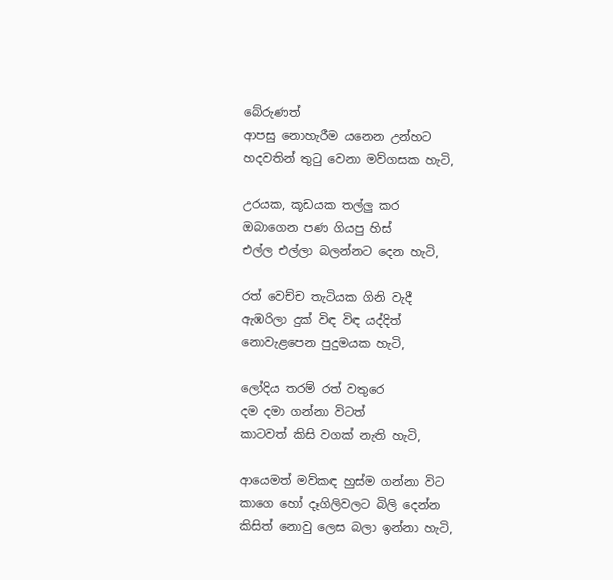බේරුණත්
ආපසු නොහැරීම යනෙන උන්හට
හදවතින් තුටු වෙනා මව්ගසක හැටි,

උරයක, කූඩයක තල්ලු කර
ඔබාගෙන පණ ගියපු හිස්
එල්ල එල්ලා බලන්නට දෙන හැටි,

රත් වෙච්ච තැටියක ගිනි වැදී
ඇඹරිලා දුක් විඳ විඳ යද්දිත්
නොවැළපෙන පුදුමයක හැටි,

ලෝදිය තරම් රත් වතුරෙ
දම දමා ගන්නා විටත්
කාටවත් කිසි වගක් නැති හැටි,

ආයෙමත් මව්කඳ හුස්ම ගන්නා විට
කාගෙ හෝ දෑගිලිවලට බිලි දෙන්න
කිසිත් නොවු ලෙස බලා ඉන්නා හැටි,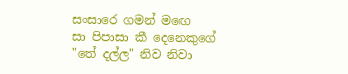සංසාරෙ ගමන් මඟෙ
සා පිපාසා කී දෙනෙකුගේ
"තේ දල්ල" නිව නිවා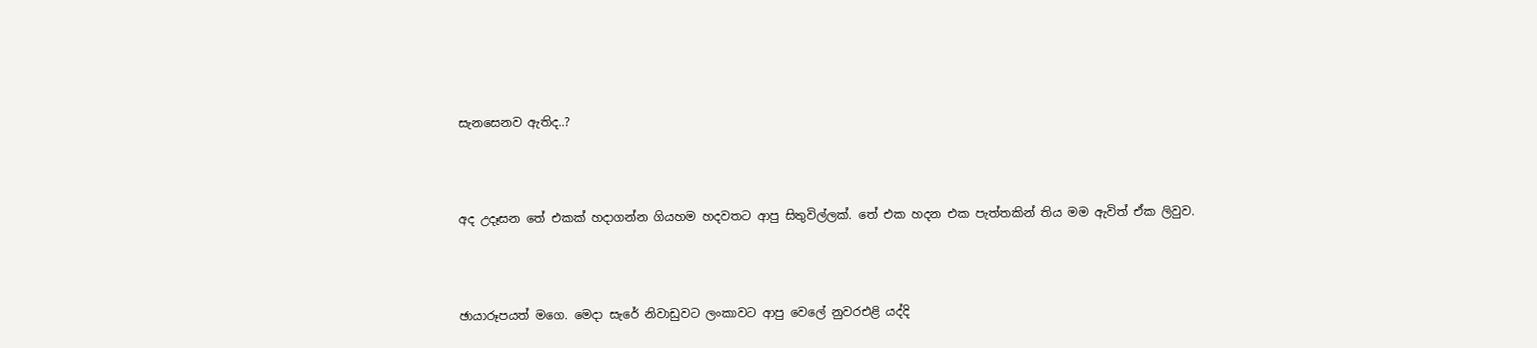සැනසෙනව ඇතිද..?



අද උදෑසන තේ එකක් හදාගන්න ගියහම හදවතට ආපු සිතුවිල්ලක්. තේ එක හදන එක පැත්තකින් තිය මම ඇවිත් ඒක ලිවුව.



ඡායාරූපයත් මගෙ. මෙදා සැරේ නිවාඩුවට ලංකාවට ආපු වෙලේ නුවරඑළි යද්දි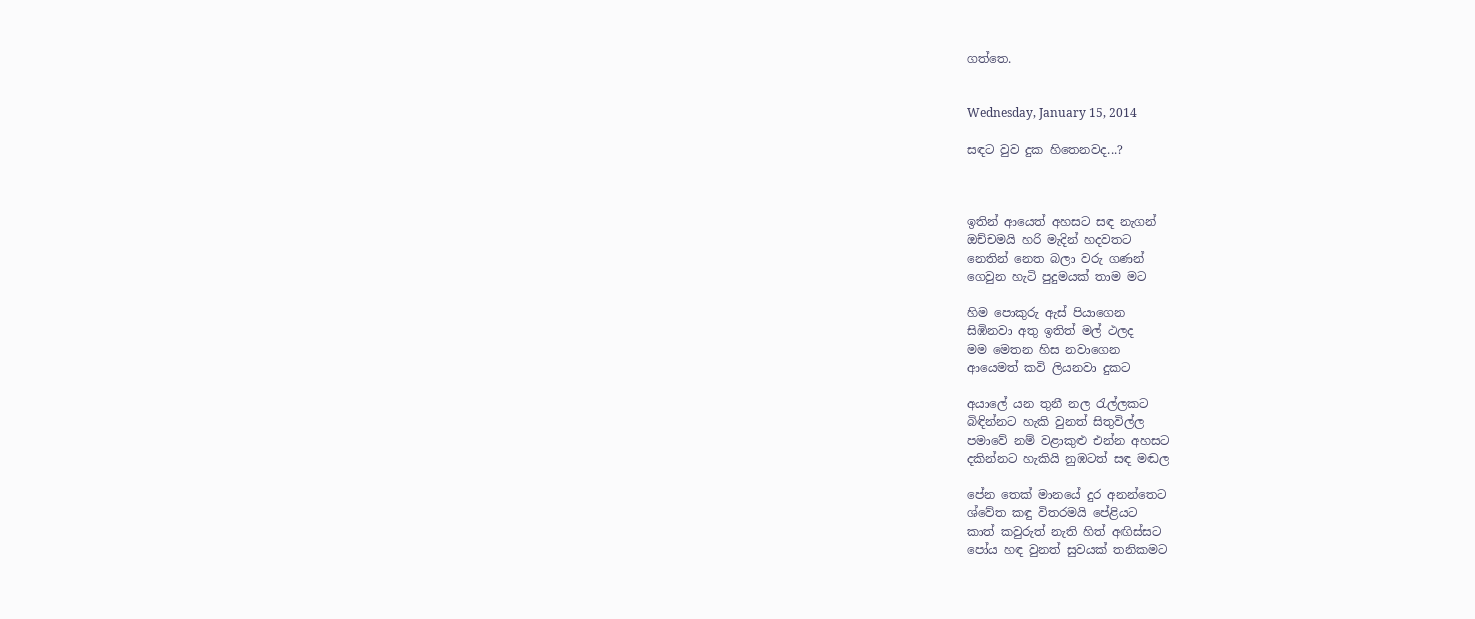ගත්තෙ.


Wednesday, January 15, 2014

සඳට වුව දුක හිතෙනවද...?



ඉතින් ආයෙත් අහසට සඳ නැගන්
ඔච්චමයි හරි මැදින් හදවතට
නෙතින් නෙත බලා වරු ගණන්
ගෙවුන හැටි පුදුමයක් තාම මට

හිම පොකුරු ඇස් පියාගෙන
සිඹිනවා අතු ඉතිත් මල් ථලද
මම මෙතන හිස නවාගෙන
ආයෙමත් කවි ලියනවා දුකට

අයාලේ යන තුනී නල රැල්ලකට
බිඳින්නට හැකි වුනත් සිතුවිල්ල
පමාවේ නම් වළාකුළු එන්න අහසට
දකින්නට හැකියි නුඹටත් සඳ මඬල

පේන තෙක් මානයේ දුර අනන්තෙට
ශ්වේත කඳු විතරමයි පේළියට
කාත් කවුරුත් නැති හිත් අඟිස්සට
පෝය හඳ වුනත් සුවයක් තනිකමට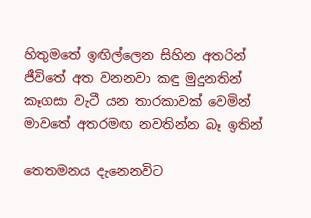හිතුමතේ ඉඟිල්ලෙන සිහින අතරින්
ජීවිතේ අත වනනවා කඳු මුදුනතින්
කෑගසා වැටී යන තාරකාවක් වෙමින්
මාවතේ අතරමඟ නවතින්න බෑ ඉතින්

තෙතමනය දැනෙනවිට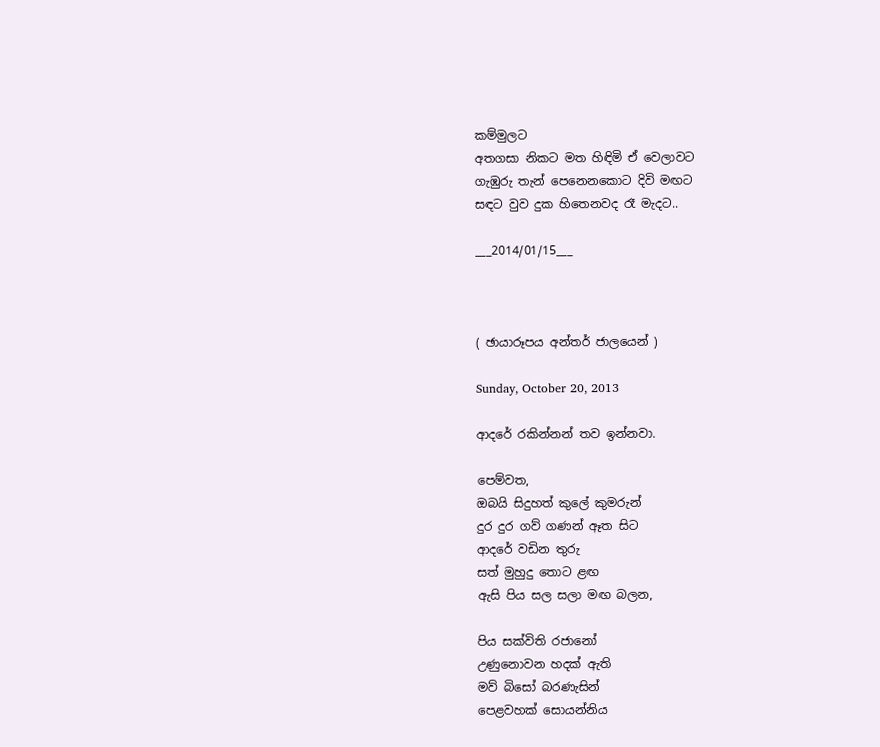කම්මුලට
අතගසා නිකට මත හිඳිමි ඒ වෙලාවට
ගැඹුරු තැන් පෙනෙනකොට දිවි මඟට
සඳට වුව දුක හිතෙනවද රෑ මැදට..

___2014/01/15___



( ඡායාරූපය අන්තර් ජාලයෙන් )

Sunday, October 20, 2013

ආදරේ රකින්නන් තව ඉන්නවා.

පෙම්වත,
ඔබයි සිදුහත් කුලේ කුමරුන්
දුර දුර ගව් ගණන් ඈත සිට
ආදරේ වඩින තුරු
සත් මුහුදු තොට ළඟ
ඇසි පිය සල සලා මඟ බලන,

පිය සක්විති රජානෝ
උණුනොවන හදක් ඇති
මව් බිසෝ බරණැසින්
පෙළවහක් සොයන්නිය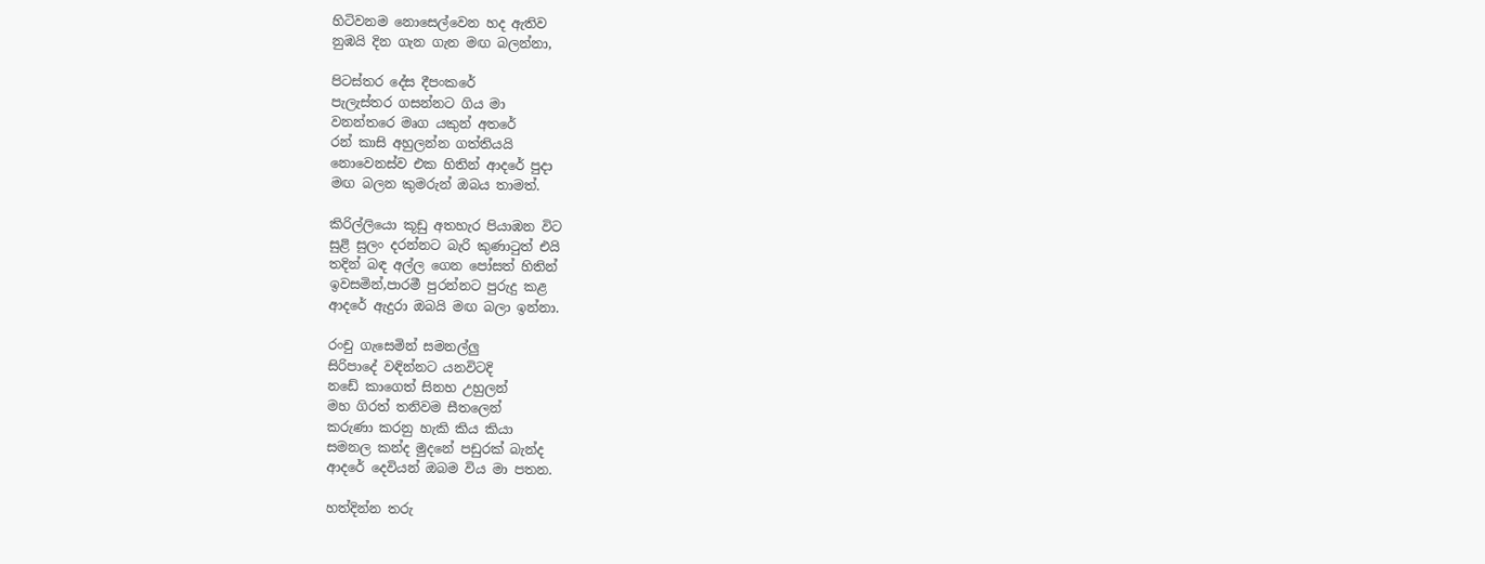හිටිවනම නොසෙල්වෙන හද ඇතිව
නුඹයි දින ගැන ගැන මඟ බලන්නා,

පිටස්තර දේස දීපංකරේ
පැලැස්තර ගසන්නට ගිය මා
වනන්තරෙ මෘග යකුන් අතරේ
රන් කාසි අහුලන්න ගත්තියයි
නොවෙනස්ව එක හිතින් ආදරේ පුදා
මඟ බලන කුමරුන් ඔබය තාමත්.

කිරිල්ලියො කූඩු අතහැර පියාඹන විට
සුළි සුලං දරන්නට බැරි කුණාටුත් එයි
තදින් බඳ අල්ල ගෙන පෝසත් හිතින්
ඉවසමින්,පාරමී පුරන්නට පුරුදු කළ
ආදරේ ඇදුරා ඔබයි මඟ බලා ඉන්නා.

රංචු ගැසෙමින් සමනල්ලු
සිරිපාදේ වඳින්නට යනවිටදි
නඩේ කාගෙත් සිනහ උහුලන්
මහ ගිරත් තනිවම සීතලෙන්
කරුණා කරනු හැකි කිය කියා
සමනල කන්ද මුදනේ පඩුරක් බැන්ද
ආදරේ දෙවියන් ඔබම විය මා පතන.

හත්දින්න තරු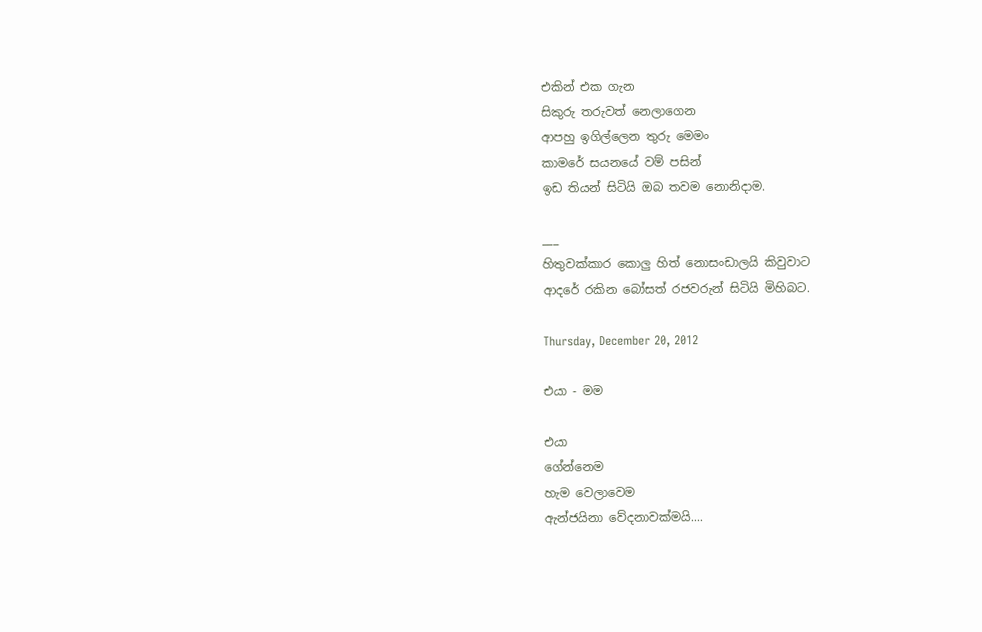එකින් එක ගැන
සිකුරු තරුවත් නෙලාගෙන
ආපහු ඉගිල්ලෙන තුරු මෙමං
කාමරේ සයනයේ වම් පසින්
ඉඩ තියන් සිටියි ඔබ තවම නොනිදාම.

___
හිතුවක්කාර කොලු හිත් නොසංඩාලයි කිවුවාට
ආදරේ රකින බෝසත් රජවරුන් සිටියි මිහිබට.

Thursday, December 20, 2012

එයා - මම

එයා
ගේන්නෙම
හැම වෙලාවෙම
ඇන්ජයිනා වේදනාවක්මයි....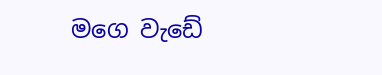මගෙ වැඩේ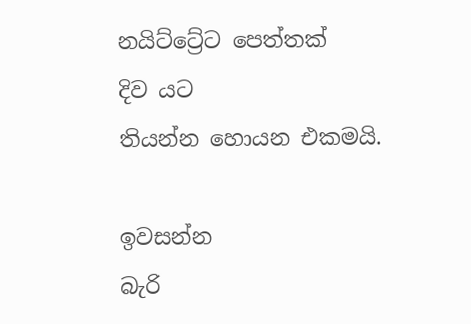නයිට්ට්‍රේට පෙත්තක්
දිව යට
තියන්න හොයන එකමයි.

ඉවසන්න
බැරි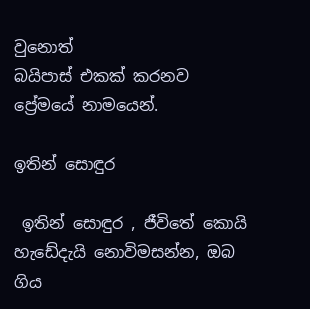වුනොත්
බයිපාස් එකක් කරනව
ප්‍රේමයේ නාමයෙන්.

ඉතින් සොඳුර

 ඉතින් සොඳුර , ජීවිතේ කොයි හැඩේදැයි නොවිමසන්න, ඔබ ගිය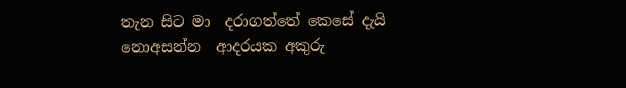තැන සිට මා  දරාගත්තේ කෙසේ දැයි නොඅසන්න  ආදරයක අකුරු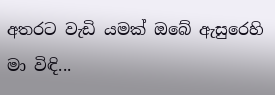අතරට වැඩි යමක් ඔබේ ඇසුරෙහි මා විඳි...